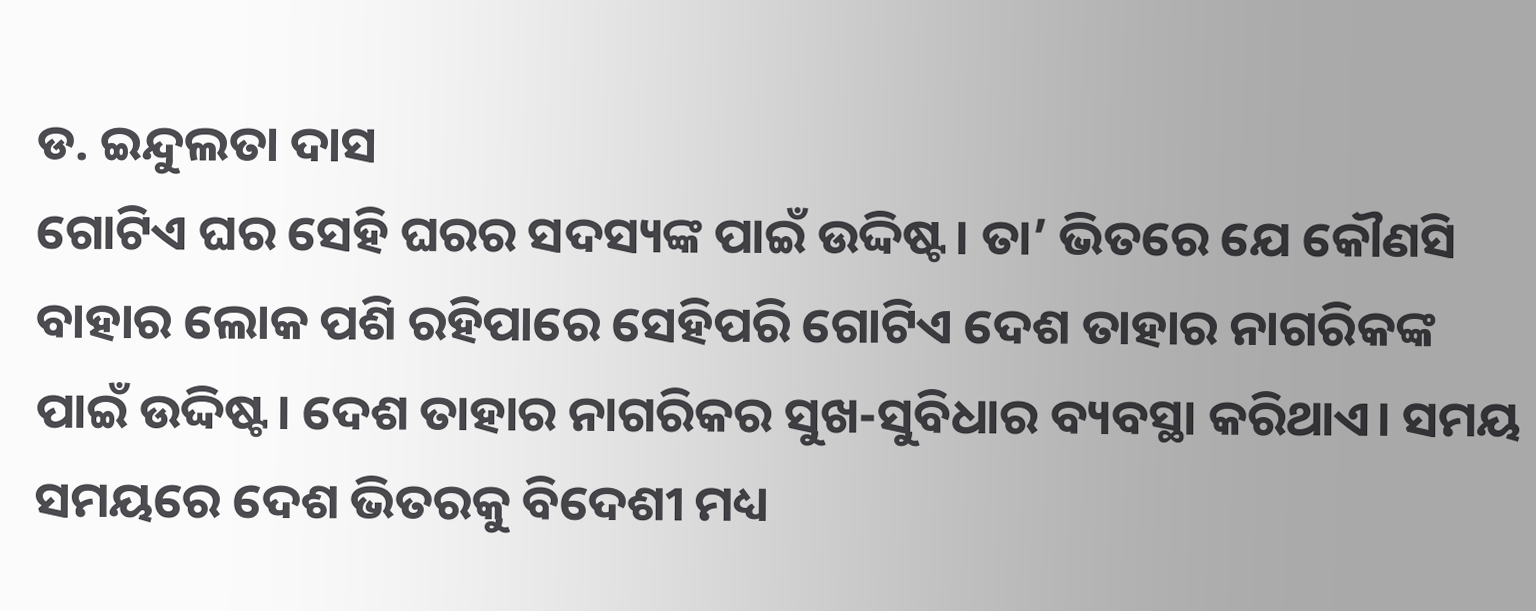ଡ. ଇନ୍ଦୁଲତା ଦାସ
ଗୋଟିଏ ଘର ସେହି ଘରର ସଦସ୍ୟଙ୍କ ପାଇଁ ଉଦ୍ଦିଷ୍ଟ। ତା’ ଭିତରେ ଯେ କୌଣସି ବାହାର ଲୋକ ପଶି ରହିପାରେ ସେହିପରି ଗୋଟିଏ ଦେଶ ତାହାର ନାଗରିକଙ୍କ ପାଇଁ ଉଦ୍ଦିଷ୍ଟ। ଦେଶ ତାହାର ନାଗରିକର ସୁଖ-ସୁବିଧାର ବ୍ୟବସ୍ଥା କରିଥାଏ। ସମୟ ସମୟରେ ଦେଶ ଭିତରକୁ ବିଦେଶୀ ମଧ୍ୟ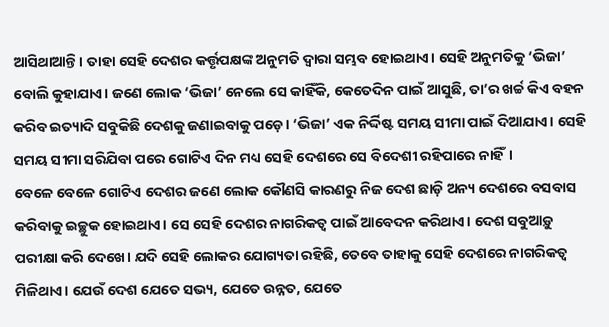ଆସିଥାଆନ୍ତି। ତାହା ସେହି ଦେଶର କର୍ତ୍ତୃପକ୍ଷଙ୍କ ଅନୁମତି ଦ୍ୱାରା ସମ୍ଭବ ହୋଇଥାଏ। ସେହି ଅନୁମତିକୁ ‘ଭିଜା’ ବୋଲି କୁହାଯାଏ। ଜଣେ ଲୋକ ‘ଭିଜା’ ନେଲେ ସେ କାହିଁକି, କେତେଦିନ ପାଇଁ ଆସୁଛି, ତା’ର ଖର୍ଚ୍ଚ କିଏ ବହନ କରିବ ଇତ୍ୟାଦି ସବୁକିଛି ଦେଶକୁ ଜଣାଇବାକୁ ପଡ଼େ। ‘ଭିଜା’ ଏକ ନିର୍ଦ୍ଦିଷ୍ଟ ସମୟ ସୀମା ପାଇଁ ଦିଆଯାଏ। ସେହି ସମୟ ସୀମା ସରିଯିବା ପରେ ଗୋଟିଏ ଦିନ ମଧ୍ୟ ସେହି ଦେଶରେ ସେ ବିଦେଶୀ ରହିପାରେ ନାହିଁ।
ବେଳେ ବେଳେ ଗୋଟିଏ ଦେଶର ଜଣେ ଲୋକ କୌଣସି କାରଣରୁ ନିଜ ଦେଶ ଛାଡ଼ି ଅନ୍ୟ ଦେଶରେ ବସବାସ କରିବାକୁ ଇଚ୍ଛୁକ ହୋଇଥାଏ। ସେ ସେହି ଦେଶର ନାଗରିକତ୍ୱ ପାଇଁ ଆବେଦନ କରିଥାଏ। ଦେଶ ସବୁଆଡ଼ୁ ପରୀକ୍ଷା କରି ଦେଖେ। ଯଦି ସେହି ଲୋକର ଯୋଗ୍ୟତା ରହିଛି, ତେବେ ତାହାକୁ ସେହି ଦେଶରେ ନାଗରିକତ୍ୱ ମିଳିଥାଏ। ଯେଉଁ ଦେଶ ଯେତେ ସଭ୍ୟ, ଯେତେ ଉନ୍ନତ, ଯେତେ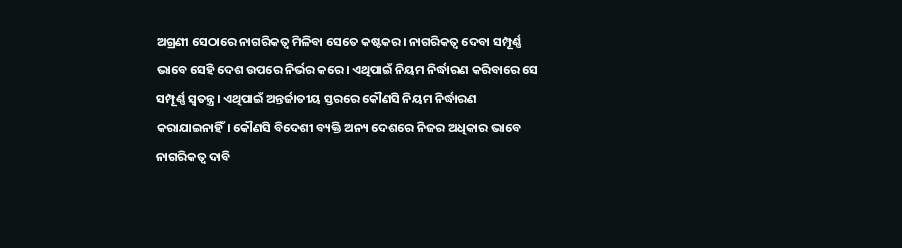ଅଗ୍ରଣୀ ସେଠାରେ ନାଗରିକତ୍ୱ ମିଳିବା ସେତେ କଷ୍ଟକର। ନାଗରିକତ୍ୱ ଦେବା ସମ୍ପୂର୍ଣ୍ଣ ଭାବେ ସେହି ଦେଶ ଉପରେ ନିର୍ଭର କରେ। ଏଥିପାଇଁ ନିୟମ ନିର୍ଦ୍ଧାରଣ କରିବାରେ ସେ ସମ୍ପୂର୍ଣ୍ଣ ସ୍ବତନ୍ତ୍ର। ଏଥିପାଇଁ ଅନ୍ତର୍ଜାତୀୟ ସ୍ତରରେ କୌଣସି ନିୟମ ନିର୍ଦ୍ଧାରଣ କରାଯାଇନାହିଁ। କୌଣସି ବିଦେଶୀ ବ୍ୟକ୍ତି ଅନ୍ୟ ଦେଶରେ ନିଜର ଅଧିକାର ଭାବେ ନାଗରିକତ୍ୱ ଦାବି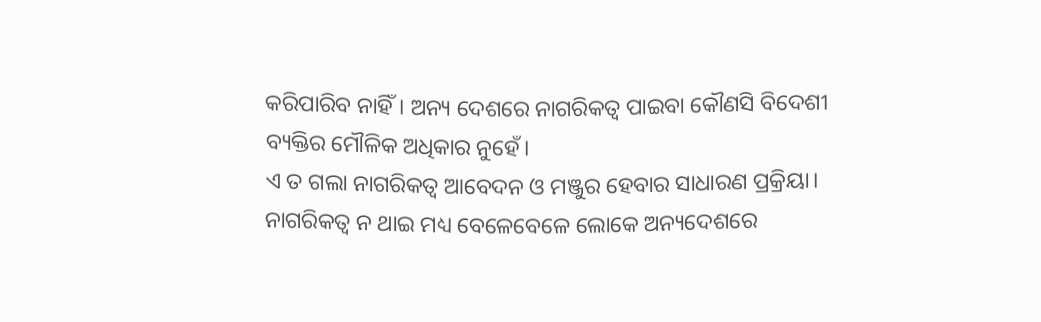କରିପାରିବ ନାହିଁ। ଅନ୍ୟ ଦେଶରେ ନାଗରିକତ୍ୱ ପାଇବା କୌଣସି ବିଦେଶୀ ବ୍ୟକ୍ତିର ମୌଳିକ ଅଧିକାର ନୁହେଁ।
ଏ ତ ଗଲା ନାଗରିକତ୍ୱ ଆବେଦନ ଓ ମଞ୍ଜୁର ହେବାର ସାଧାରଣ ପ୍ରକ୍ରିୟା। ନାଗରିକତ୍ୱ ନ ଥାଇ ମଧ୍ୟ ବେଳେବେଳେ ଲୋକେ ଅନ୍ୟଦେଶରେ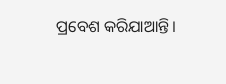ପ୍ରବେଶ କରିଯାଆନ୍ତି।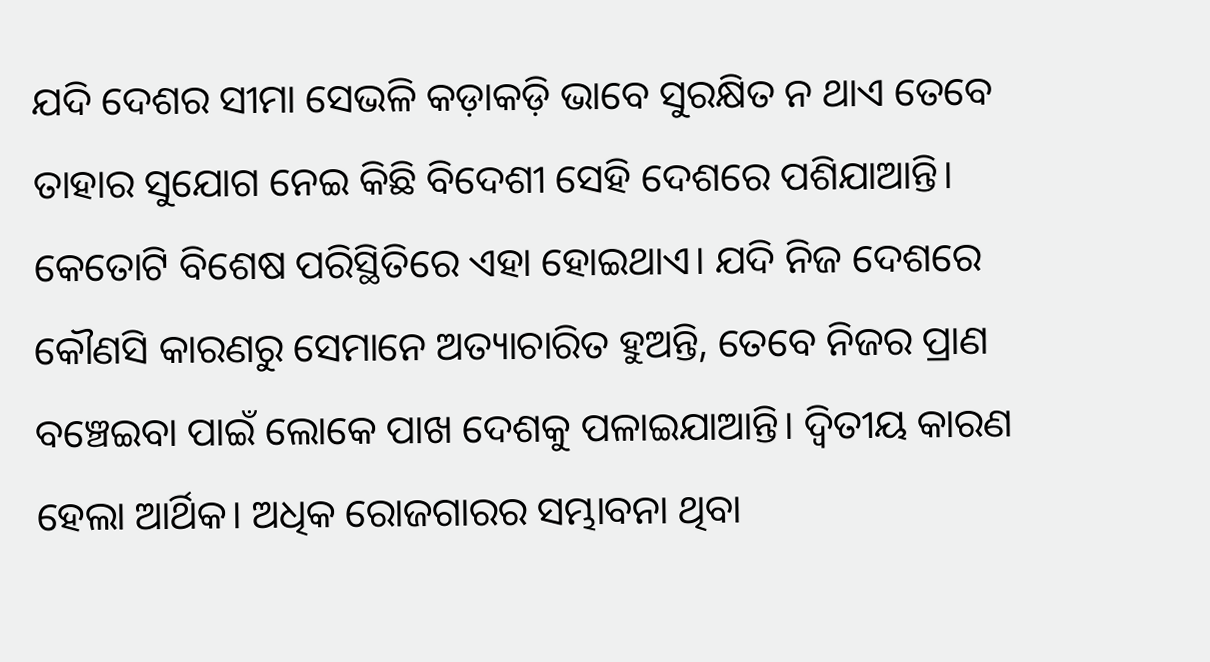ଯଦି ଦେଶର ସୀମା ସେଭଳି କଡ଼ାକଡ଼ି ଭାବେ ସୁରକ୍ଷିତ ନ ଥାଏ ତେବେ ତାହାର ସୁଯୋଗ ନେଇ କିଛି ବିଦେଶୀ ସେହି ଦେଶରେ ପଶିଯାଆନ୍ତି। କେତୋଟି ବିଶେଷ ପରିସ୍ଥିତିରେ ଏହା ହୋଇଥାଏ। ଯଦି ନିଜ ଦେଶରେ କୌଣସି କାରଣରୁ ସେମାନେ ଅତ୍ୟାଚାରିତ ହୁଅନ୍ତି, ତେବେ ନିଜର ପ୍ରାଣ ବଞ୍ଚେଇବା ପାଇଁ ଲୋକେ ପାଖ ଦେଶକୁ ପଳାଇଯାଆନ୍ତି। ଦ୍ୱିତୀୟ କାରଣ ହେଲା ଆର୍ଥିକ। ଅଧିକ ରୋଜଗାରର ସମ୍ଭାବନା ଥିବା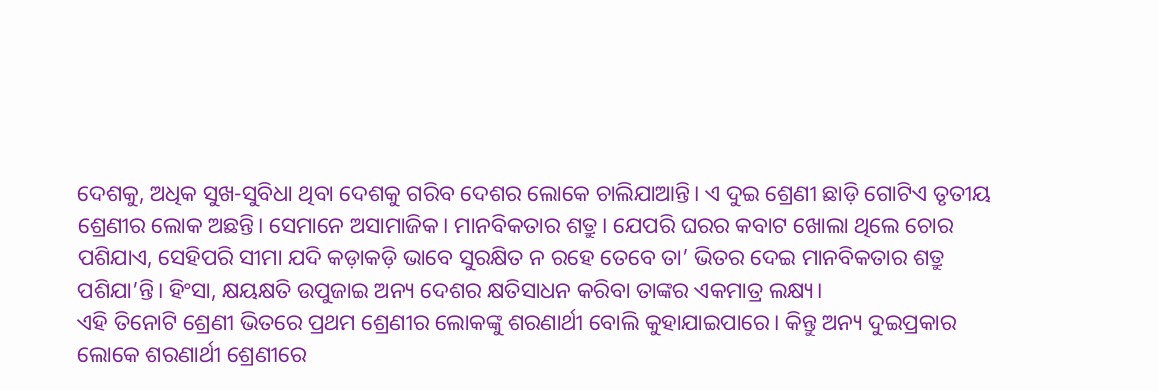ଦେଶକୁ, ଅଧିକ ସୁଖ-ସୁବିଧା ଥିବା ଦେଶକୁ ଗରିବ ଦେଶର ଲୋକେ ଚାଲିଯାଆନ୍ତି। ଏ ଦୁଇ ଶ୍ରେଣୀ ଛାଡ଼ି ଗୋଟିଏ ତୃତୀୟ ଶ୍ରେଣୀର ଲୋକ ଅଛନ୍ତି। ସେମାନେ ଅସାମାଜିକ। ମାନବିକତାର ଶତ୍ରୁ। ଯେପରି ଘରର କବାଟ ଖୋଲା ଥିଲେ ଚୋର ପଶିଯାଏ, ସେହିପରି ସୀମା ଯଦି କଡ଼ାକଡ଼ି ଭାବେ ସୁରକ୍ଷିତ ନ ରହେ ତେବେ ତା’ ଭିତର ଦେଇ ମାନବିକତାର ଶତ୍ରୁ ପଶିଯା’ନ୍ତି। ହିଂସା, କ୍ଷୟକ୍ଷତି ଉପୁଜାଇ ଅନ୍ୟ ଦେଶର କ୍ଷତିସାଧନ କରିବା ତାଙ୍କର ଏକମାତ୍ର ଲକ୍ଷ୍ୟ।
ଏହି ତିନୋଟି ଶ୍ରେଣୀ ଭିତରେ ପ୍ରଥମ ଶ୍ରେଣୀର ଲୋକଙ୍କୁ ଶରଣାର୍ଥୀ ବୋଲି କୁହାଯାଇପାରେ। କିନ୍ତୁ ଅନ୍ୟ ଦୁଇପ୍ରକାର ଲୋକେ ଶରଣାର୍ଥୀ ଶ୍ରେଣୀରେ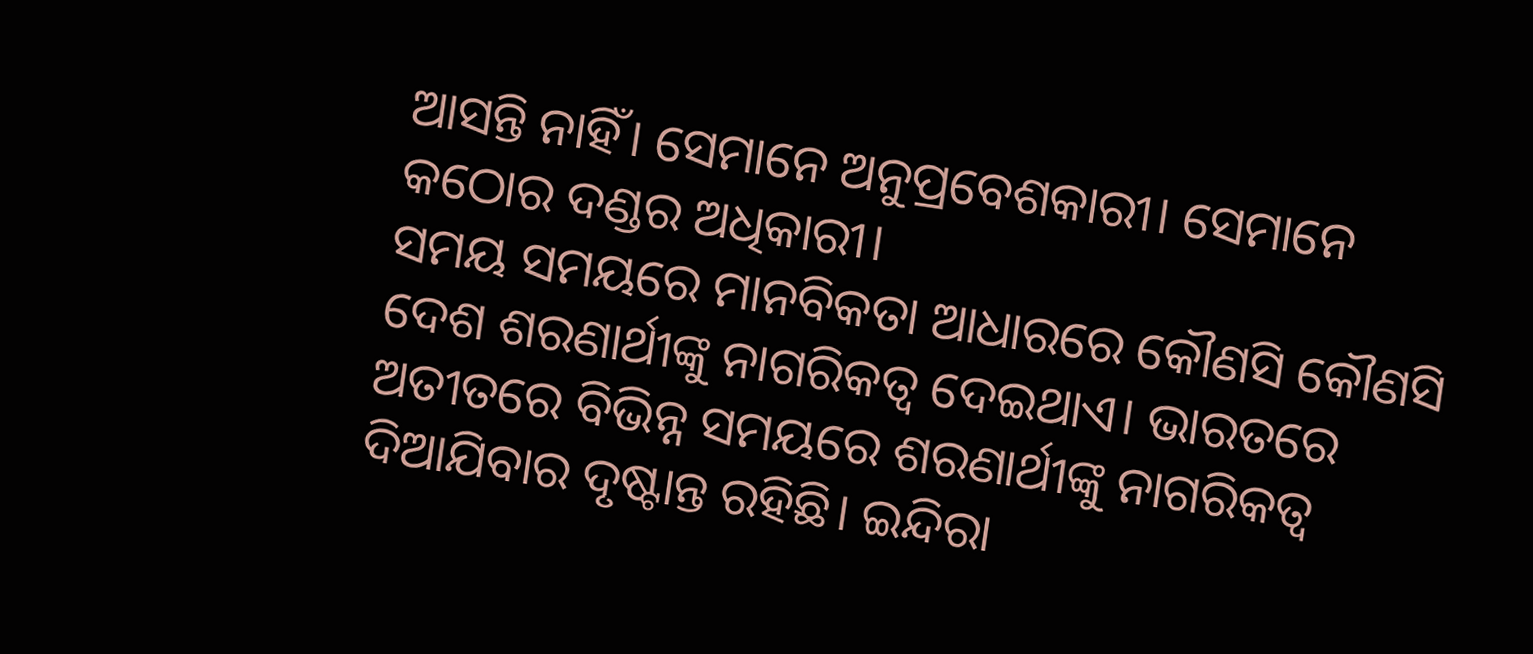ଆସନ୍ତି ନାହିଁ। ସେମାନେ ଅନୁପ୍ରବେଶକାରୀ। ସେମାନେ କଠୋର ଦଣ୍ଡର ଅଧିକାରୀ।
ସମୟ ସମୟରେ ମାନବିକତା ଆଧାରରେ କୌଣସି କୌଣସି ଦେଶ ଶରଣାର୍ଥୀଙ୍କୁ ନାଗରିକତ୍ୱ ଦେଇଥାଏ। ଭାରତରେ ଅତୀତରେ ବିଭିନ୍ନ ସମୟରେ ଶରଣାର୍ଥୀଙ୍କୁ ନାଗରିକତ୍ୱ ଦିଆଯିବାର ଦୃଷ୍ଟାନ୍ତ ରହିଛି। ଇନ୍ଦିରା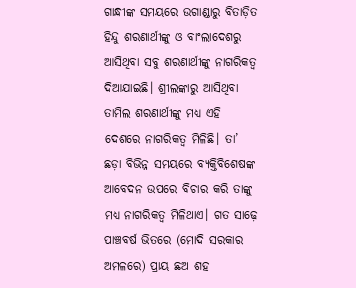ଗାନ୍ଧୀଙ୍କ ସମୟରେ ଉଗାଣ୍ଡାରୁ ବିତାଡ଼ିତ ହିନ୍ଦୁ ଶରଣାର୍ଥୀଙ୍କୁ ଓ ବାଂଲାଦେଶରୁ ଆସିଥିବା ସବୁ ଶରଣାର୍ଥୀଙ୍କୁ ନାଗରିକତ୍ୱ ଦିଆଯାଇଛି। ଶ୍ରୀଲଙ୍କାରୁ ଆସିଥିବା ତାମିଲ ଶରଣାର୍ଥୀଙ୍କୁ ମଧ୍ୟ ଏହି ଦେଶରେ ନାଗରିକତ୍ୱ ମିଳିଛି। ତା’ ଛଡ଼ା ବିଭିନ୍ନ ସମୟରେ ବ୍ୟକ୍ତିବିଶେଷଙ୍କ ଆବେଦନ ଉପରେ ବିଚାର କରି ତାଙ୍କୁ ମଧ୍ୟ ନାଗରିକତ୍ୱ ମିଳିଥାଏ। ଗତ ସାଢ଼େ ପାଞ୍ଚବର୍ଷ ଭିତରେ (ମୋଦି ସରକାର ଅମଳରେ) ପ୍ରାୟ ଛଅ ଶହ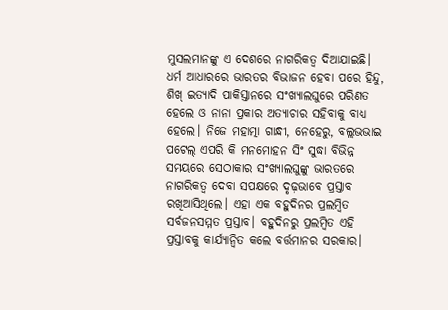ମୁସଲମାନଙ୍କୁ ଏ ଦେଶରେ ନାଗରିକତ୍ୱ ଦିଆଯାଇଛି।
ଧର୍ମ ଆଧାରରେ ଭାରତର ବିଭାଜନ ହେବା ପରେ ହିନ୍ଦୁ, ଶିଖ୍ ଇତ୍ୟାଦି ପାକିସ୍ତାନରେ ସଂଖ୍ୟାଲଘୁରେ ପରିଣତ ହେଲେ ଓ ନାନା ପ୍ରକାର ଅତ୍ୟାଚାର ସହିବାକୁ ବାଧ୍ୟ ହେଲେ। ନିଜେ ମହାତ୍ମା ଗାନ୍ଧୀ, ନେହେରୁ, ବଲ୍ଲଭଭାଇ ପଟେଲ୍ ଏପରି କି ମନମୋହନ ସିଂ ସୁଦ୍ଧା ବିଭିନ୍ନ ସମୟରେ ସେଠାକାର ସଂଖ୍ୟାଲଘୁଙ୍କୁ ଭାରତରେ ନାଗରିକତ୍ୱ ଦେବା ସପକ୍ଷରେ ଦୃଢ଼ଭାବେ ପ୍ରସ୍ତାବ ରଖିଆସିଥିଲେ। ଏହା ଏକ ବହୁଦିନର ପ୍ରଲମ୍ବିତ ସର୍ବଜନସମ୍ମତ ପ୍ରସ୍ତାବ। ବହୁଦିନରୁ ପ୍ରଲମ୍ବିତ ଏହି ପ୍ରସ୍ତାବକୁ କାର୍ଯ୍ୟାନ୍ବିତ କଲେ ବର୍ତ୍ତମାନର ସରକାର।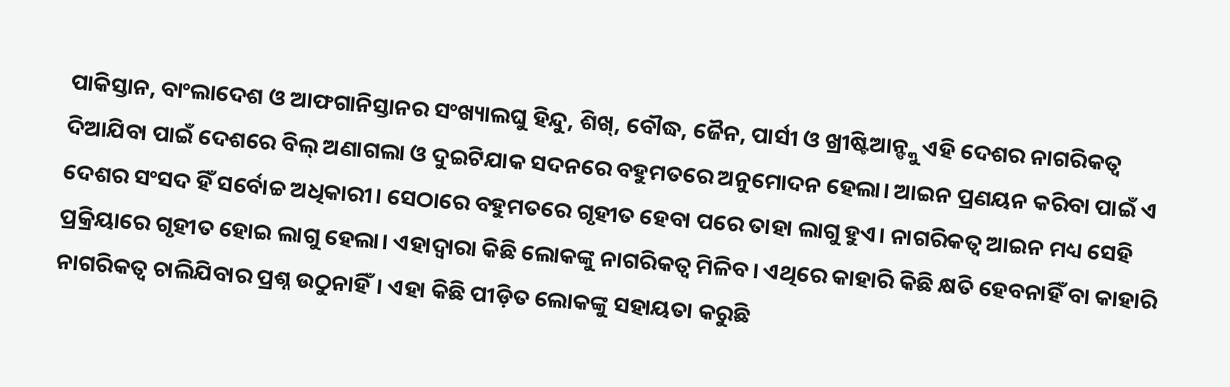ପାକିସ୍ତାନ, ବାଂଲାଦେଶ ଓ ଆଫଗାନିସ୍ତାନର ସଂଖ୍ୟାଲଘୁ ହିନ୍ଦୁ, ଶିଖ୍, ବୌଦ୍ଧ, ଜୈନ, ପାର୍ସୀ ଓ ଖ୍ରୀଷ୍ଟିଆନ୍ଙ୍କୁ ଏହି ଦେଶର ନାଗରିକତ୍ୱ ଦିଆଯିବା ପାଇଁ ଦେଶରେ ବିଲ୍ ଅଣାଗଲା ଓ ଦୁଇଟିଯାକ ସଦନରେ ବହୁମତରେ ଅନୁମୋଦନ ହେଲା। ଆଇନ ପ୍ରଣୟନ କରିବା ପାଇଁ ଏ ଦେଶର ସଂସଦ ହିଁ ସର୍ବୋଚ୍ଚ ଅଧିକାରୀ। ସେଠାରେ ବହୁମତରେ ଗୃହୀତ ହେବା ପରେ ତାହା ଲାଗୁ ହୁଏ। ନାଗରିକତ୍ୱ ଆଇନ ମଧ୍ୟ ସେହି ପ୍ରକ୍ରିୟାରେ ଗୃହୀତ ହୋଇ ଲାଗୁ ହେଲା। ଏହାଦ୍ୱାରା କିଛି ଲୋକଙ୍କୁ ନାଗରିକତ୍ୱ ମିଳିବ। ଏଥିରେ କାହାରି କିଛି କ୍ଷତି ହେବନାହିଁ ବା କାହାରି ନାଗରିକତ୍ୱ ଚାଲିଯିବାର ପ୍ରଶ୍ନ ଉଠୁନାହିଁ। ଏହା କିଛି ପୀଡ଼ିତ ଲୋକଙ୍କୁ ସହାୟତା କରୁଛି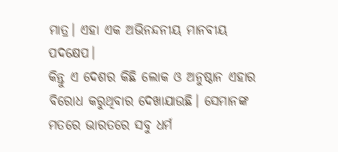ମାତ୍ର। ଏହା ଏକ ଅଭିନନ୍ଦନୀୟ ମାନବୀୟ ପଦକ୍ଷେପ।
କିନ୍ତୁ ଏ ଦେଶର କିଛି ଲୋକ ଓ ଅନୁଷ୍ଠାନ ଏହାର ବିରୋଧ କରୁଥିବାର ଦେଖାଯାଉଛି। ସେମାନଙ୍କ ମତରେ ଭାରତରେ ସବୁ ଧର୍ମ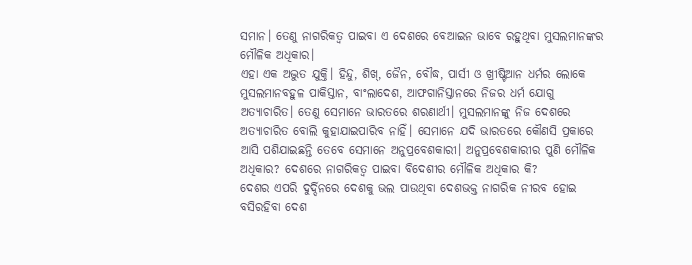ସମାନ। ତେଣୁ ନାଗରିକତ୍ୱ ପାଇବା ଏ ଦେଶରେ ବେଆଇନ ଭାବେ ରହୁଥିବା ମୁସଲମାନଙ୍କର ମୌଳିକ ଅଧିକାର।
ଏହା ଏକ ଅଦ୍ଭୁତ ଯୁକ୍ତି। ହିନ୍ଦୁ, ଶିଖ୍, ଜୈନ, ବୌଦ୍ଧ, ପାର୍ସୀ ଓ ଖ୍ରୀଷ୍ଟିଆନ ଧର୍ମର ଲୋକେ ମୁସଲମାନବହୁଳ ପାକିସ୍ତାନ, ବାଂଲାଦେଶ, ଆଫଗାନିସ୍ତାନରେ ନିଜର ଧର୍ମ ଯୋଗୁ ଅତ୍ୟାଚାରିତ। ତେଣୁ ସେମାନେ ଭାରତରେ ଶରଣାର୍ଥୀ। ମୁସଲମାନଙ୍କୁ ନିଜ ଦେଶରେ ଅତ୍ୟାଚାରିତ ବୋଲି କୁହାଯାଇପାରିବ ନାହିଁ। ସେମାନେ ଯଦି ଭାରତରେ କୌଣସି ପ୍ରକାରେ ଆସି ପଶିଯାଇଛନ୍ତି ତେବେ ସେମାନେ ଅନୁପ୍ରବେଶକାରୀ। ଅନୁପ୍ରବେଶକାରୀର ପୁଣି ମୌଳିକ ଅଧିକାର? ଦେଶରେ ନାଗରିକତ୍ୱ ପାଇବା ବିଦେଶୀର ମୌଳିକ ଅଧିକାର କି?
ଦେଶର ଏପରି ଦୁର୍ଦ୍ଦିନରେ ଦେଶକୁ ଭଲ ପାଉଥିବା ଦେଶଭକ୍ତ ନାଗରିକ ନୀରବ ହୋଇ ବସିରହିବା ଦେଶ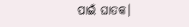ପାଇଁ ଘାତକ।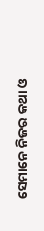ସେମାନେ ନିଜର କଥା ଓ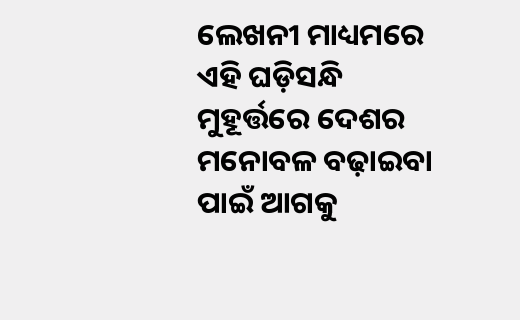ଲେଖନୀ ମାଧ୍ୟମରେ ଏହି ଘଡ଼ିସନ୍ଧି ମୁହୂର୍ତ୍ତରେ ଦେଶର ମନୋବଳ ବଢ଼ାଇବା ପାଇଁ ଆଗକୁ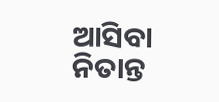ଆସିବା ନିତାନ୍ତ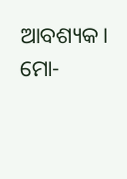ଆବଶ୍ୟକ।
ମୋ-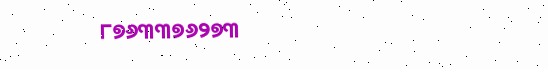୮୭୬୩୩୭୬୨୭୩